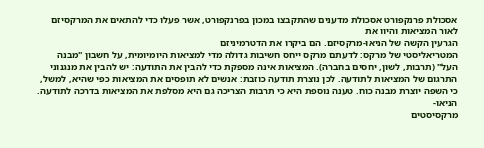אסכולת פרנקפורט אסכולת מדענים שהתקבצו במכון בפרנקפורט, אשר פעלו כדי להתאים את המרקסיזם לאור המציאות והיוו את
הגרעין הקשה של הניאו-מרקסיזם. הם ביקרו את הדטרמיניזם
המטריאליסטי של מרקס: לדעתם מרקס ייחס חשיבות גדולה מדי למציאות היומיומית, על חשבון ''מבנה העל'' (תרבות, לשון, יחסים בחברה). המציאות אינה מספקת כדי להבין את התודעה: יש להבין את מנגנוני התרגום של המציאות לתודעה. לכן נוצרת תודעה כוזבת: אנשים לא תופסים את המציאות כפי שהיא, למשל, כי השפה יוצרת מבנה כוח. טענה נוספת היא כי תרבות הצריכה גם היא מסלפת את המציאות בדרכה לתודעה.
הניאו-
מרקסיסטים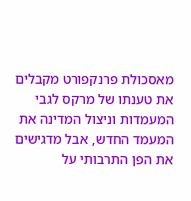מאסכולת פרנקפורט מקבלים את טענתו של מרקס לגבי המעמדות וניצול המדינה את המעמד החדש, אבל מדגישים את הפן התרבותי על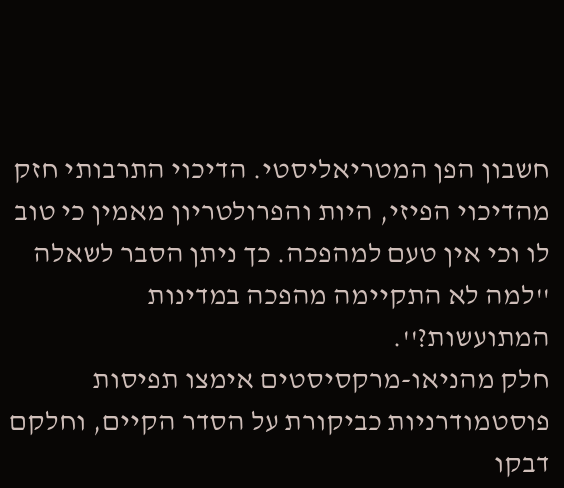חשבון הפן המטריאליסטי. הדיכוי התרבותי חזק מהדיכוי הפיזי, היות והפרולטריון מאמין כי טוב לו וכי אין טעם למהפכה. כך ניתן הסבר לשאלה ''למה לא התקיימה מהפכה במדינות המתועשות?''.
חלק מהניאו-מרקסיסטים אימצו תפיסות פוסטמודרניות כביקורת על הסדר הקיים, וחלקם דבקו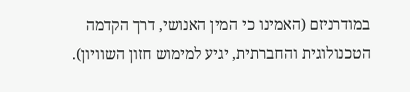במודרניזם (האמינו כי המין האנושי, דרך הקדמה הטכנולוגית והחברתית, יגיע למימוש חזון השוויון).